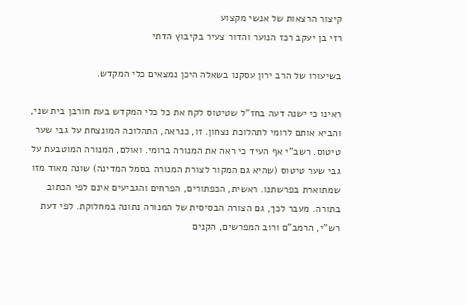קיצור הרצאות של אנשי מקצוע
רזי בן יעקב רכז הנוער והדור צעיר בקיבוץ הדתי

בשיעורו של הרב ירון עסקנו בשאלה היכן נמצאים כלי המקדש.

ראינו כי ישנה דעה בחז"ל שטיטוס לקח את כל כלי המקדש בעת חורבן בית שני, והביא אותם לרומי לתהלוכת נצחון. זו, כנראה, התהלוכה המונצחת על גבי שער טיטוס. רשב"י אף העיד כי ראה את המנורה ברומי. ואולם, המנורה המוטבעת על גבי שער טיטוס (שהיא גם המקור לצורת המנורה בסמל המדינה) שונה מאוד מזו שמתוארת בפרשתנו. ראשית, הכפתורים, הפרחים והגביעים אינם לפי הכתוב בתורה. מעבר לכך, גם הצורה הבסיסית של המנורה נתונה במחלוקת. לפי דעת רש"י, הרמב"ם ורוב המפרשים, הקנים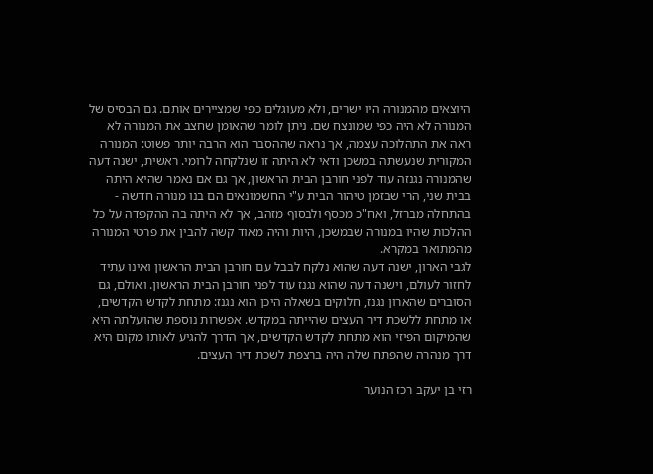היוצאים מהמנורה היו ישרים, ולא מעוגלים כפי שמציירים אותם. גם הבסיס של המנורה לא היה כפי שמונצח שם. ניתן לומר שהאומן שחצב את המנורה לא ראה את התהלוכה עצמה, אך נראה שההסבר הוא הרבה יותר פשוט: המנורה המקורית שנעשתה במשכן ודאי לא היתה זו שנלקחה לרומי. ראשית, ישנה דעה שהמנורה נגנזה עוד לפני חורבן הבית הראשון, אך גם אם נאמר שהיא היתה בבית שני, הרי שבזמן טיהור הבית ע"י החשמונאים הם בנו מנורה חדשה - בהתחלה מברזל, ואח"כ מכסף ולבסוף מזהב, אך לא היתה בה ההקפדה על כל ההלכות שהיו במנורה שבמשכן, היות והיה מאוד קשה להבין את פרטי המנורה מהמתואר במקרא.
לגבי הארון, ישנה דעה שהוא נלקח לבבל עם חורבן הבית הראשון ואינו עתיד לחזור לעולם, וישנה דעה שהוא נגנז עוד לפני חורבן הבית הראשון. ואולם, גם הסוברים שהארון נגנז, חלוקים בשאלה היכן הוא נגנז: מתחת לקדש הקדשים, או מתחת ללשכת דיר העצים שהייתה במקדש. אפשרות נוספת שהועלתה היא שהמיקום הפיזי הוא מתחת לקדש הקדשים, אך הדרך להגיע לאותו מקום היא דרך מנהרה שהפתח שלה היה ברצפת לשכת דיר העצים.

רזי בן יעקב רכז הנוער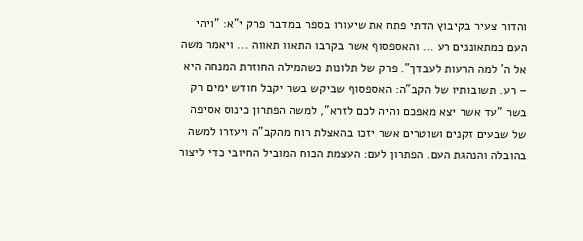והדור צעיר בקיבוץ הדתי פתח את שיעורו בספר במדבר פרק י"א: "ויהי העם כמתאוננים רע ... והאספסוף אשר בקרבו התאוו תאווה ... ויאמר משה אל ה' למה הרעות לעבדך". פרק של תלונות כשהמילה החוזרת המנחה היא – רע. תשובותיו של הקב"ה: האספסוף שביקש בשר יקבל חודש ימים רק בשר "עד אשר יצא מאפכם והיה לכם לזרא", למשה הפתרון כינוס אסיפה של שבעים זקנים ושוטרים אשר יזכו בהאצלת רוח מהקב"ה ויעזרו למשה בהובלה והנהגת העם. הפתרון לעם: העצמת הכוח המוביל החיובי כדי ליצור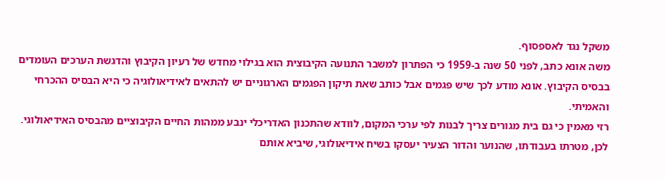משקל נגד לאספסוף.
משה אונא כתב, לפני 50 שנה ב-1959 כי הפתרון למשבר התנועה הקיבוצית הוא בגילוי מחדש של רעיון הקיבוץ והדגשת הערכים העומדים בבסיס הקיבוץ. אונא מודע לכך שיש פגמים אבל כותב שאת תיקון הפגמים הארגוניים יש להתאים לאידיאולוגיה כי היא הבסיס ההכרחי והאמיתי.
רזי מאמין כי גם בית מגורים צריך לבנות לפי ערכי המקום, לוודא שהתכנון האדריכלי ינבע ממהות החיים הקיבוציים מהבסיס האידיאולוגי.
לכן, מטרתו בעבודתו, שהנוער והדור הצעיר יעסקו בשיח אידיאולוגי, שיביא אותם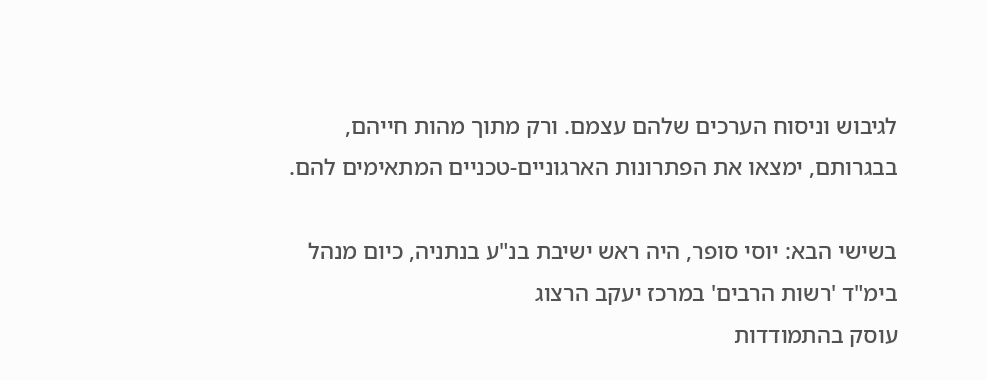לגיבוש וניסוח הערכים שלהם עצמם. ורק מתוך מהות חייהם, בבגרותם, ימצאו את הפתרונות הארגוניים-טכניים המתאימים להם.

בשישי הבא: יוסי סופר, היה ראש ישיבת בנ"ע בנתניה, כיום מנהל בימ"ד 'רשות הרבים' במרכז יעקב הרצוג
עוסק בהתמודדות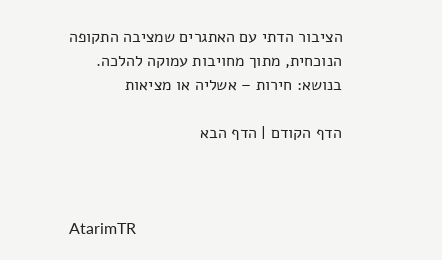הציבור הדתי עם האתגרים שמציבה התקופה הנוכחית, מתוך מחויבות עמוקה להלכה.
בנושא: חירות – אשליה או מציאות

הדף הקודם | הדף הבא



AtarimTR